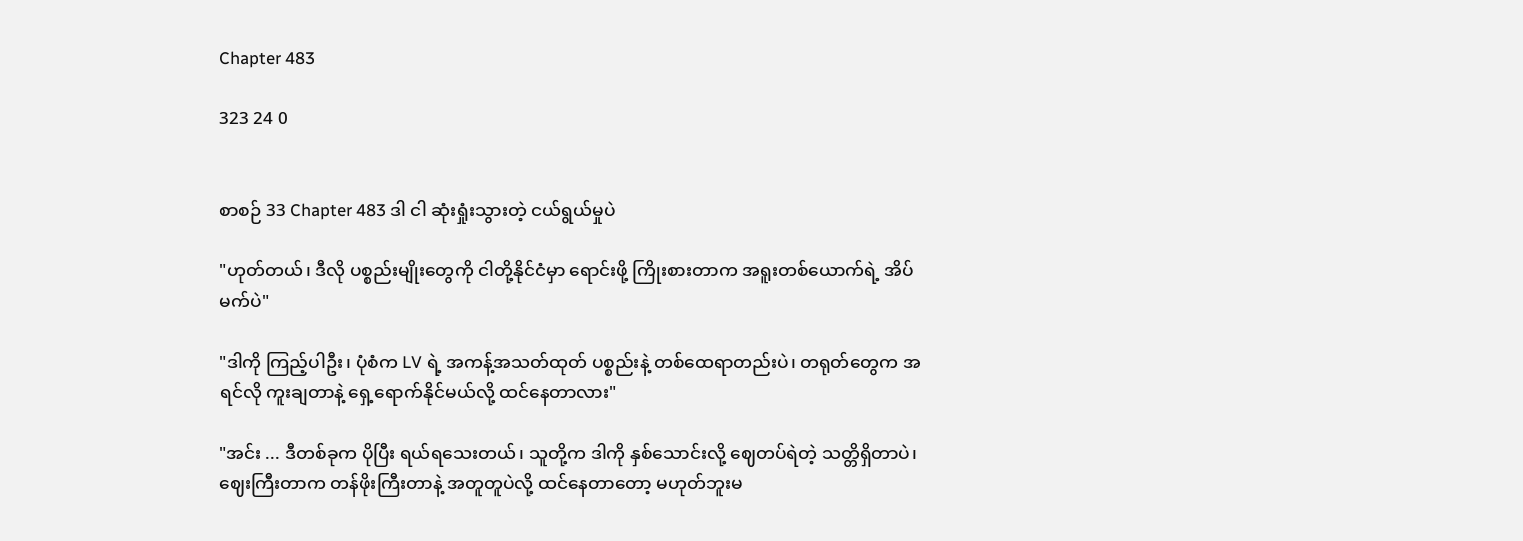Chapter 483

323 24 0


စာစဉ် 33 Chapter 483 ဒါ ငါ ဆုံးရှုံးသွားတဲ့ ငယ်ရွယ်မှုပဲ

"ဟုတ်တယ်၊ ဒီလို ပစ္စည်းမျိုးတွေကို ငါတို့နိုင်ငံမှာ ရောင်းဖို့ ကြိုးစားတာက အရူးတစ်ယောက်ရဲ့ အိပ်မက်ပဲ"

"ဒါကို ကြည့်ပါဦး၊ ပုံစံက LV ရဲ့ အကန့်အသတ်ထုတ် ပစ္စည်းနဲ့ တစ်ထေရာတည်းပဲ၊ တရုတ်တွေက အရင်လို ကူးချတာနဲ့ ရှေ့ရောက်နိုင်မယ်လို့ ထင်နေတာလား"

"အင်း ... ဒီတစ်ခုက ပိုပြီး ရယ်ရသေးတယ်၊ သူတို့က ဒါကို နှစ်သောင်းလို့ ဈေတပ်ရဲတဲ့ သတ္တိရှိတာပဲ၊ ဈေးကြီးတာက တန်ဖိုးကြီးတာနဲ့ အတူတူပဲလို့ ထင်နေတာတော့ မဟုတ်ဘူးမ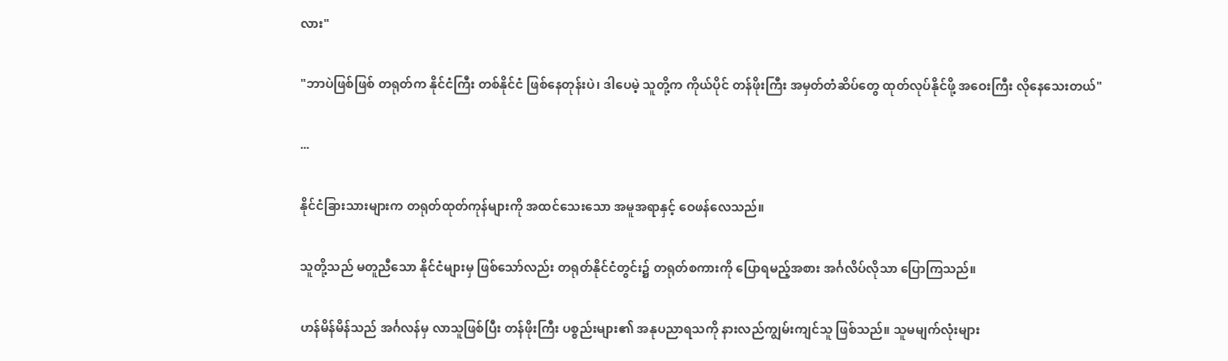လား"

"ဘာပဲဖြစ်ဖြစ် တရုတ်က နိုင်ငံကြီး တစ်နိုင်ငံ ဖြစ်နေတုန်းပဲ၊ ဒါပေမဲ့ သူတို့က ကိုယ်ပိုင် တန်ဖိုးကြီး အမှတ်တံဆိပ်တွေ ထုတ်လုပ်နိုင်ဖို့ အဝေးကြီး လိုနေသေးတယ်"

...

နိုင်ငံခြားသားများက တရုတ်ထုတ်ကုန်များကို အထင်သေးသော အမူအရာနှင့် ဝေဖန်လေသည်။

သူတို့သည် မတူညီသော နိုင်ငံများမှ ဖြစ်သော်လည်း တရုတ်နိုင်ငံတွင်း၌ တရုတ်စကားကို ပြောရမည့်အစား အင်္ဂလိပ်လိုသာ ပြောကြသည်။

ဟန်မိန်မိန်သည် အင်္ဂလန်မှ လာသူဖြစ်ပြီး တန်ဖိုးကြီး ပစ္စည်းများ၏ အနုပညာရသကို နားလည်ကျွမ်းကျင်သူ ဖြစ်သည်။ သူမမျက်လုံးများ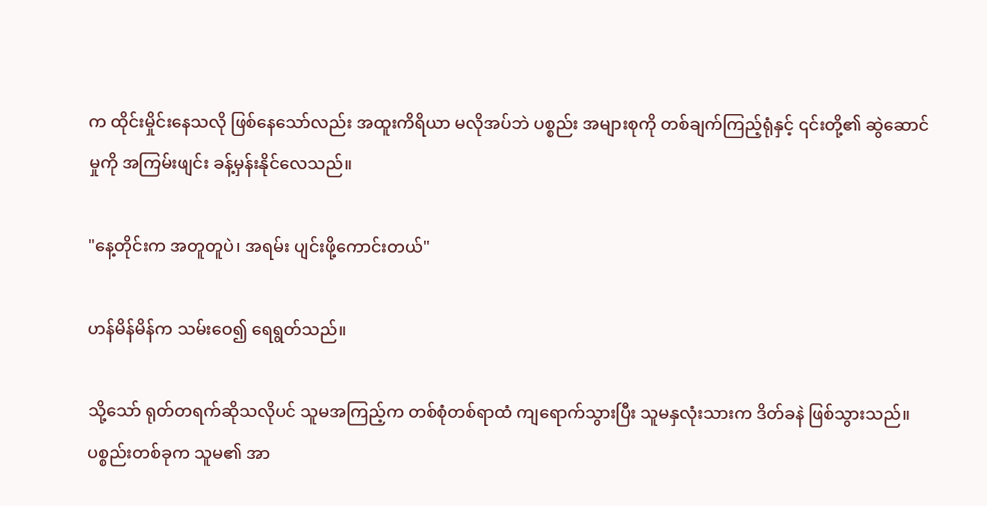က ထိုင်းမှိုင်းနေသလို ဖြစ်နေသော်လည်း အထူးကိရိယာ မလိုအပ်ဘဲ ပစ္စည်း အများစုကို တစ်ချက်ကြည့်ရုံနှင့် ၎င်းတို့၏ ဆွဲဆောင်မှုကို အကြမ်းဖျင်း ခန့်မှန်းနိုင်လေသည်။

"နေ့တိုင်းက အတူတူပဲ၊ အရမ်း ပျင်းဖို့ကောင်းတယ်"

ဟန်မိန်မိန်က သမ်းဝေ၍ ရေရွတ်သည်။

သို့သော် ရုတ်တရက်ဆိုသလိုပင် သူမအကြည့်က တစ်စုံတစ်ရာထံ ကျရောက်သွားပြီး သူမနှလုံးသားက ဒိတ်ခနဲ ဖြစ်သွားသည်။ ပစ္စည်းတစ်ခုက သူမ၏ အာ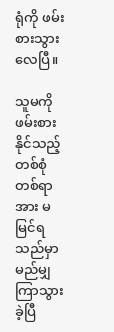ရုံကို ဖမ်းစားသွားလေပြီ။

သူမကို ဖမ်းစားနိုင်သည့် တစ်စုံတစ်ရာအား မမြင်ရသည်မှာ မည်မျှ ကြာသွားခဲ့ပြီ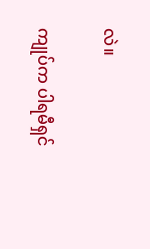လဲ။

ကျုပ်က ပါရမီရှင်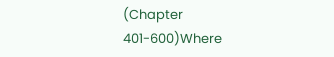(Chapter 401-600)Where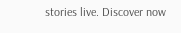stories live. Discover now